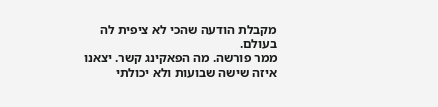מקבלת הודעה שהכי לא ציפית לה בעולם.
ממר פורשה. מה הפאקינג קשר. יצאנו איזה שישה שבועות ולא יכולתי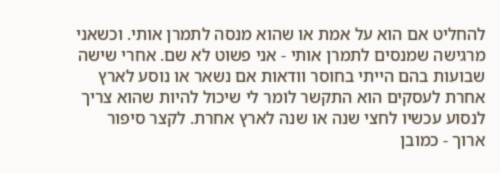להחליט אם הוא על אמת או שהוא מנסה לתמרן אותי. וכשאני מרגישה שמנסים לתמרן אותי - אני פשוט לא שם. אחרי שישה שבועות בהם הייתי בחוסר וודאות אם נשאר או נוסע לארץ אחרת לעסקים הוא התקשר לומר לי שיכול להיות שהוא צריך לנסוע עכשיו לחצי שנה או שנה לארץ אחרת. לקצר סיפור ארוך - כמובן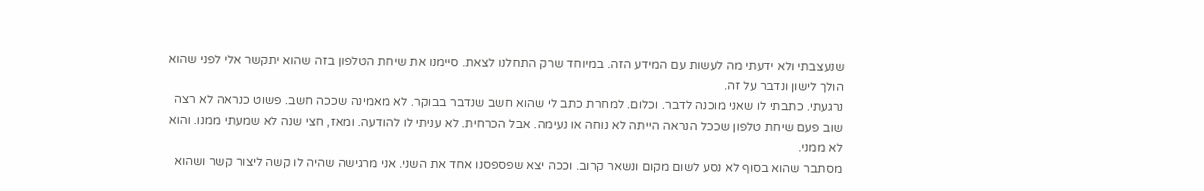שנעצבתי ולא ידעתי מה לעשות עם המידע הזה. במיוחד שרק התחלנו לצאת. סיימנו את שיחת הטלפון בזה שהוא יתקשר אלי לפני שהוא הולך לישון ונדבר על זה.
נרגעתי. כתבתי לו שאני מוכנה לדבר. וכלום. למחרת כתב לי שהוא חשב שנדבר בבוקר. לא מאמינה שככה חשב. פשוט כנראה לא רצה שוב פעם שיחת טלפון שככל הנראה הייתה לא נוחה או נעימה. אבל הכרחית. לא עניתי לו להודעה. ומאז, חצי שנה לא שמעתי ממנו. והוא לא ממני.
מסתבר שהוא בסוף לא נסע לשום מקום ונשאר קרוב. וככה יצא שפספסנו אחד את השני. אני מרגישה שהיה לו קשה ליצור קשר ושהוא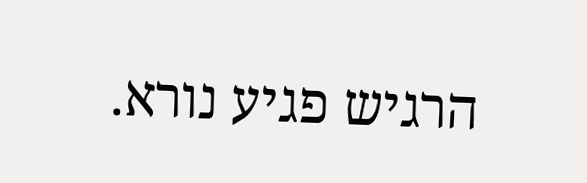הרגיש פגיע נורא.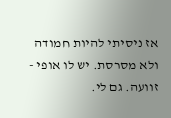אז ניסיתי להיות חמודה ולא מסרסת. יש לו אופי - זוועה. גם לי.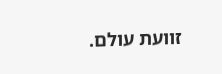זוועת עולם.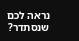נראה לכם שנסתדר?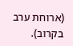(ארוחת ערב בקרוב).